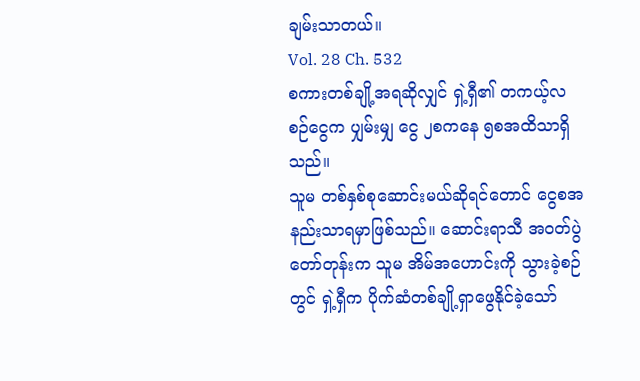ချမ်းသာတယ်။
Vol. 28 Ch. 532
စကားတစ်ချို့အရဆိုလျှင် ရှဲ့ရှီ၏ တကယ့်လစဉ်ငွေက ပျှမ်းမျှ ငွေ ၂စကနေ ၅စအထိသာရှိသည်။
သူမ တစ်နှစ်စုဆောင်းမယ်ဆိုရင်တောင် ငွေစအနည်းသာရမှာဖြစ်သည်။ ဆောင်းရာသီ အ၀တ်ပွဲတော်တုန်းက သူမ အိမ်အဟောင်းကို သွားခဲ့စဉ်တွင် ရှဲ့ရှီက ပိုက်ဆံတစ်ချို့ရှာဖွေနိုင်ခဲ့သော်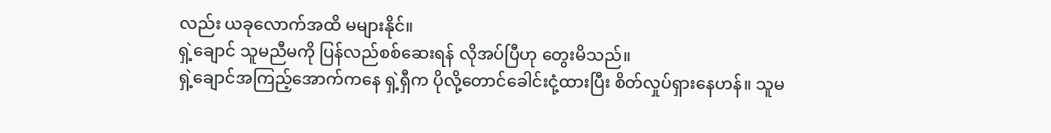လည်း ယခုလောက်အထိ မများနိုင်။
ရှဲ့ချောင် သူမညီမကို ပြန်လည်စစ်ဆေးရန် လိုအပ်ပြီဟု တွေးမိသည်။
ရှဲ့ချောင်အကြည့်အောက်ကနေ ရှဲ့ရှီက ပိုလို့တောင်ခေါင်းငုံ့ထားပြီး စိတ်လှုပ်ရှားနေဟန်။ သူမ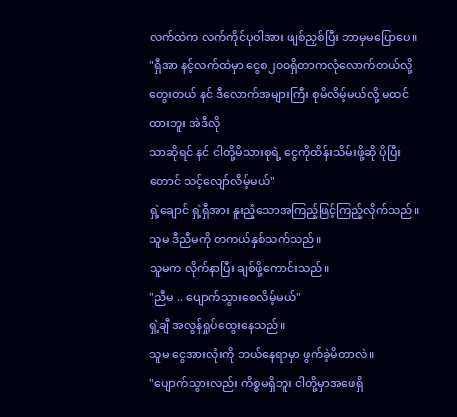လက်ထဲက လက်ကိုင်ပုဝါအား ဖျစ်ညှစ်ပြီး ဘာမှမပြောပေ။
"ရှီအာ နင့်လက်ထဲမှာ ငွေစ၂၀၀ရှိတာကလုံလောက်တယ်လို့တွေးတယ် နင် ဒီလောက်အများကြီး စုမိလိမ့်မယ်လို့ မထင်ထားဘူး အဲဒီလို
သာဆိုရင် နင် ငါတို့မိသားစုရဲ့ ငွေကိုထိန်းသိမ်းဖို့ဆို ပိုပြီးတောင် သင့်လျော်လိမ့်မယ်"
ရှဲ့ချောင် ရှဲ့ရှီအား နူးညံ့သောအကြည့်ဖြင့်ကြည့်လိုက်သည်။ သူမ ဒီညီမကို တကယ်နှစ်သက်သည်။
သူမက လိုက်နာပြီး ချစ်ဖို့ကောင်းသည်။
"ညီမ .. ပျောက်သွားစေလိမ့်မယ်"
ရှဲ့ချီ အလွန်ရှုပ်ထွေးနေသည်။
သူမ ငွေအားလုံးကို ဘယ်နေရာမှာ ဖွက်ခဲ့မိတာလဲ။
"ပျောက်သွားလည်း ကိစ္စမရှိဘူး ငါတို့မှာအဖေရှိ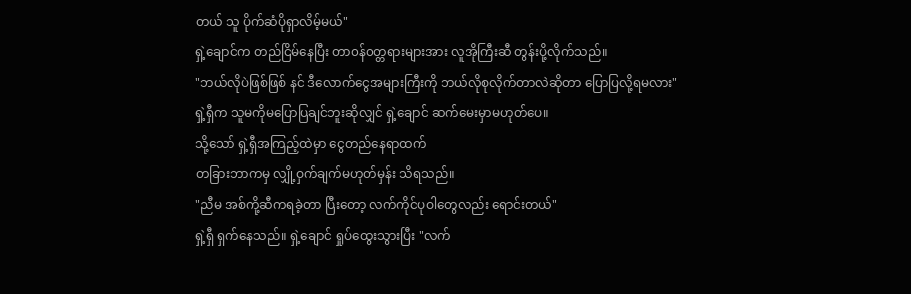တယ် သူ ပိုက်ဆံပိုရှာလိမ့်မယ်"
ရှဲ့ချောင်က တည်ငြိမ်နေပြီး တာ၀န်၀တ္တရားများအား လူအိုကြီးဆီ တွန်းပို့လိုက်သည်။
"ဘယ်လိုပဲဖြစ်ဖြစ် နင် ဒီလောက်ငွေအများကြီးကို ဘယ်လိုစုလိုက်တာလဲဆိုတာ ပြောပြလို့ရမလား"
ရှဲ့ရှီက သူမကိုမပြောပြချင်ဘူးဆိုလျှင် ရှဲ့ချောင် ဆက်မေးမှာမဟုတ်ပေ။
သို့သော် ရှဲ့ရှီအကြည့်ထဲမှာ ငွေတည်နေရာထက်
တခြားဘာကမှ လျှို့ဝှက်ချက်မဟုတ်မှန်း သိရသည်။
"ညီမ အစ်ကို့ဆီကရခဲ့တာ ပြီးတော့ လက်ကိုင်ပုဝါတွေလည်း ရောင်းတယ်"
ရှဲ့ရှီ ရှက်နေသည်။ ရှဲ့ချောင် ရှုပ်ထွေးသွားပြီး "လက်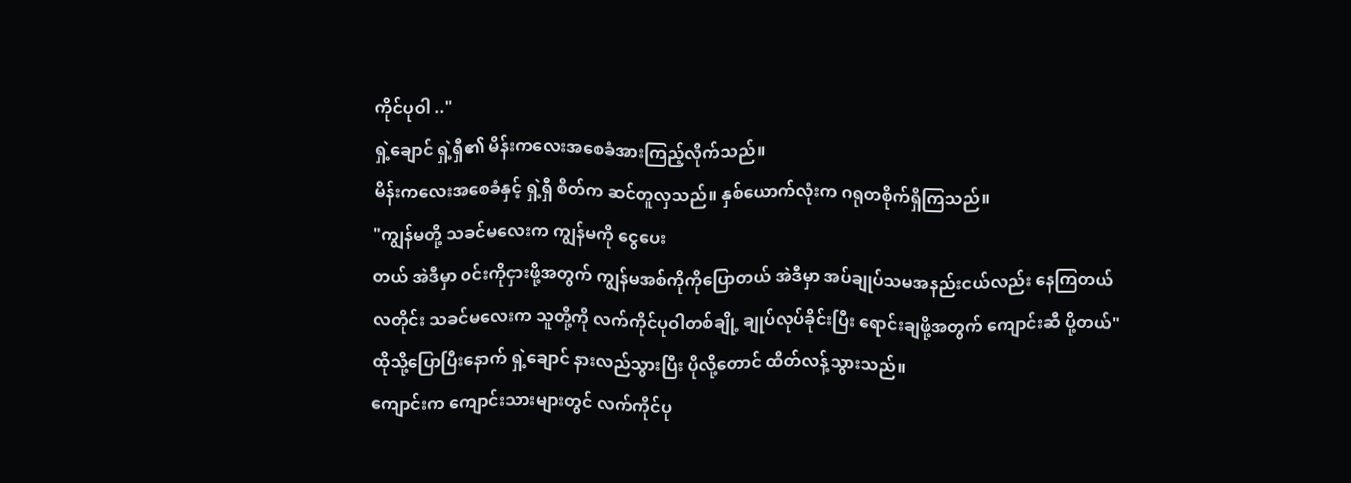ကိုင်ပုဝါ .."
ရှဲ့ချောင် ရှဲ့ရှီ၏ မိန်းကလေးအစေခံအားကြည့်လိုက်သည်။
မိန်းကလေးအစေခံနှင့် ရှဲ့ရှီ စိတ်က ဆင်တူလှသည်။ နှစ်ယောက်လုံးက ဂရုတစိုက်ရှိကြသည်။
"ကျွန်မတို့ သခင်မလေးက ကျွန်မကို ငွေပေး
တယ် အဲဒီမှာ ၀င်းကိုငှားဖို့အတွက် ကျွန်မအစ်ကိုကိုပြောတယ် အဲဒီမှာ အပ်ချုပ်သမအနည်းငယ်လည်း နေကြတယ် လတိုင်း သခင်မလေးက သူတို့ကို လက်ကိုင်ပုဝါတစ်ချို့ ချုပ်လုပ်ခိုင်းပြီး ရောင်းချဖို့အတွက် ကျောင်းဆီ ပို့တယ်"
ထိုသို့ပြောပြီးနောက် ရှဲ့ချောင် နားလည်သွားပြီး ပိုလို့တောင် ထိတ်လန့်သွားသည်။
ကျောင်းက ကျောင်းသားများတွင် လက်ကိုင်ပု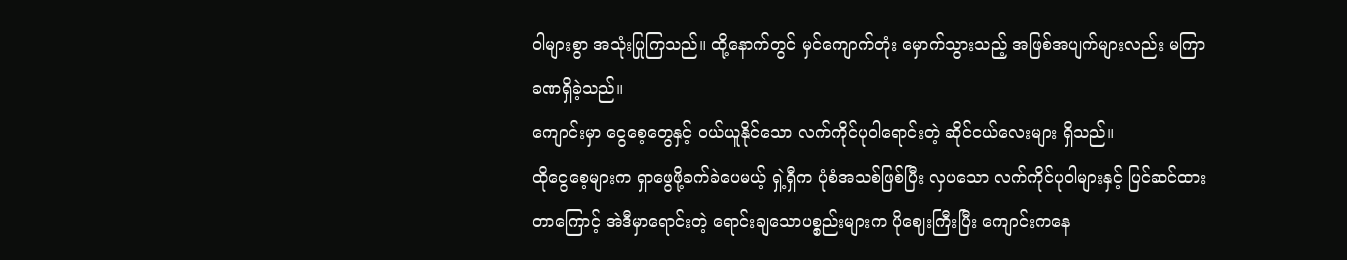ဝါများစွာ အသုံးပြုကြသည်။ ထို့နောက်တွင် မှင်ကျောက်တုံး မှောက်သွားသည့် အဖြစ်အပျက်များလည်း မကြာခဏရှိခဲ့သည်။
ကျောင်းမှာ ငွေစေ့တွေနှင့် ၀ယ်ယူနိုင်သော လက်ကိုင်ပုဝါရောင်းတဲ့ ဆိုင်ငယ်လေးများ ရှိသည်။
ထိုငွေစေ့များက ရှာဖွေဖို့ခက်ခဲပေမယ့် ရှဲ့ရှီက ပုံစံအသစ်ဖြစ်ပြီး လှပသော လက်ကိုင်ပုဝါများနှင့် ပြင်ဆင်ထားတာကြောင့် အဲဒီမှာရောင်းတဲ့ ရောင်းချသောပစ္စည်းများက ပိုဈေးကြီးပြီး ကျောင်းကနေ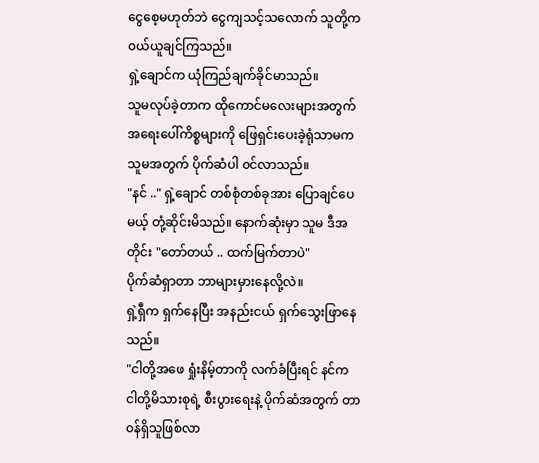ငွေစေ့မဟုတ်ဘဲ ငွေကျသင့်သလောက် သူတို့က ၀ယ်ယူချင်ကြသည်။
ရှဲ့ချောင်က ယုံကြည်ချက်ခိုင်မာသည်။
သူမလုပ်ခဲ့တာက ထိုကောင်မလေးများအတွက် အရေးပေါ်ကိစ္စများကို ဖြေရှင်းပေးခဲ့ရုံသာမက သူမအတွက် ပိုက်ဆံပါ ၀င်လာသည်။
"နင် .." ရှဲ့ချောင် တစ်စုံတစ်ခုအား ပြောချင်ပေမယ့် တုံ့ဆိုင်းမိသည်။ နောက်ဆုံးမှာ သူမ ဒီအတိုင်း "တော်တယ် .. ထက်မြက်တာပဲ"
ပိုက်ဆံရှာတာ ဘာများမှားနေလို့လဲ။
ရှဲ့ရှီက ရှက်နေပြီး အနည်းငယ် ရှက်သွေးဖြာနေသည်။
"ငါတို့အဖေ ရှုံးနိမ့်တာကို လက်ခံပြီးရင် နင်က ငါတို့မိသားစုရဲ့ စီးပွားရေးနဲ့ ပိုက်ဆံအတွက် တာ၀န်ရှိသူဖြစ်လာ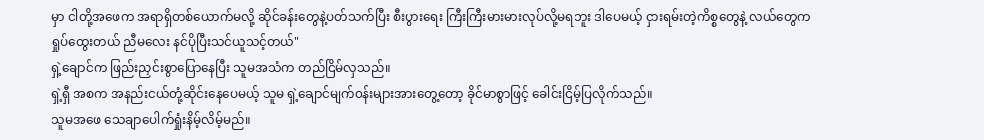မှာ ငါတို့အဖေက အရာရှိတစ်ယောက်မလို့ ဆိုင်ခန်းတွေနဲ့ပတ်သက်ပြီး စီးပွားရေး ကြီးကြီးမားမားလုပ်လို့မရဘူး ဒါပေမယ့် ငှားရမ်းတဲ့ကိစ္စတွေနဲ့ လယ်တွေက ရှုပ်ထွေးတယ် ညီမလေး နင်ပိုပြီးသင်ယူသင့်တယ်"
ရှဲ့ချောင်က ဖြည်းညှင်းစွာပြောနေပြီး သူမအသံက တည်ငြိမ်လှသည်။
ရှဲ့ရှီ အစက အနည်းငယ်တုံ့ဆိုင်းနေပေမယ့် သူမ ရှဲ့ချောင်မျက်၀န်းများအားတွေ့တော့ ခိုင်မာစွာဖြင့် ခေါင်းငြိမ့်ပြလိုက်သည်။
သူမအဖေ သေချာပေါက်ရှုံးနိမ့်လိမ့်မည်။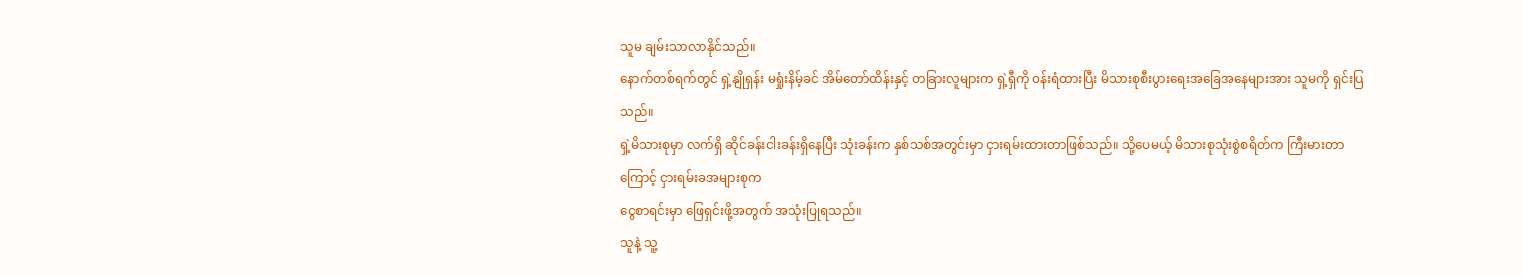သူမ ချမ်းသာလာနိုင်သည်။
နောက်တစ်ရက်တွင် ရှဲ့နျိုရှန်း မရှုံးနိမ့်ခင် အိမ်တော်ထိန်းနှင့် တခြားလူများက ရှဲ့ရှီကို ၀န်းရံထားပြီး မိသားစုစီးပွားရေးအခြေအနေများအား သူမကို ရှင်းပြသည်။
ရှဲ့မိသားစုမှာ လက်ရှိ ဆိုင်ခန်းငါးခန်းရှိနေပြီး သုံးခန်းက နှစ်သစ်အတွင်းမှာ ငှားရမ်းထားတာဖြစ်သည်။ သို့ပေမယ့် မိသားစုသုံးစွဲစရိတ်က ကြီးမားတာကြောင့် ငှားရမ်းခအများစုက
ငွေစာရင်းမှာ ဖြေရှင်းဖို့အတွက် အသုံးပြုရသည်။
သူနဲ့ သူ့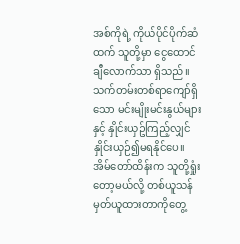အစ်ကိုရဲ့ ကိုယ်ပိုင်ပိုက်ဆံထက် သူတို့မှာ ငွေထောင်ချီလောက်သာ ရှိသည်။ သက်တမ်းတစ်ရာကျော်ရှိသော မင်းမျိုးမင်းနွယ်များနှင့် နှိုင်းယှဥ်ကြည့်လျှင် နှိုင်းယှဉ်၍မရနိုင်ပေ။
အိမ်တော်ထိန်းက သူတို့ရှုံးတော့မယ်လို့ တစ်ယူသန်မှတ်ယူထားတာကိုတွေ့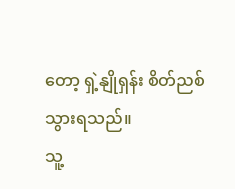တော့ ရှဲ့နျိုရှန်း စိတ်ညစ်သွားရသည်။
သူ့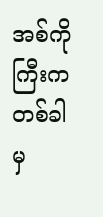အစ်ကိုကြီးက တစ်ခါမှ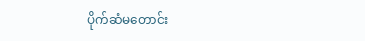ပိုက်ဆံမတောင်း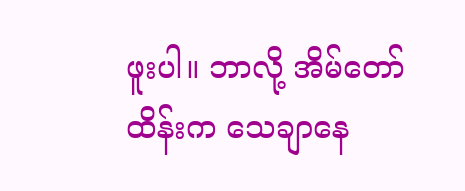ဖူးပါ။ ဘာလို့ အိမ်တော်ထိန်းက သေချာနေ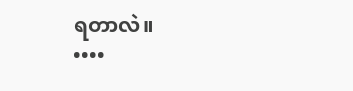ရတာလဲ။
••••